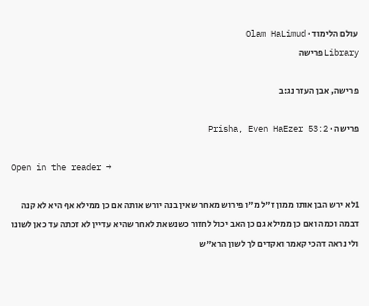עולם הלימוד · Olam HaLimud
Libraryפרישה

פרישה, אבן העזר נג:ב

פרישה · Prisha, Even HaEzer 53:2

Open in the reader →

1לא ירש הבן אותו ממון ז"ל מ"ו פירוש מאחר שאין בנה יורש אותה אם כן ממילא אף היא לא קנה דבמה וכמה ואם כן ממילא גם כן האב יכול לחזור כשנשאת לאחר שהיא עדיין לא זכתה עד כאן לשונו ולי נראה דהכי קאמר ואקדים לך לשון הרא"ש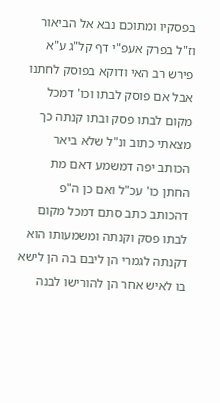בפסקיו ומתוכם נבא אל הביאור וז"ל בפרק אעפ"י דף קל"ג ע"א פירש רב האי ודוקא בפוסק לחתנו אבל אם פוסק לבתו וכו' דמכל מקום לבתו פסק ובתו קנתה כך מצאתי כתוב ונ"ל שלא ביאר הכותב יפה דמשמע דאם מת החתן כו' עכ"ל ואם כן ה"פ דהכותב כתב סתם דמכל מקום לבתו פסק וקנתה ומשמעותו הוא דקנתה לגמרי הן ליבם בה הן לישא בו לאיש אחר הן להורישו לבנה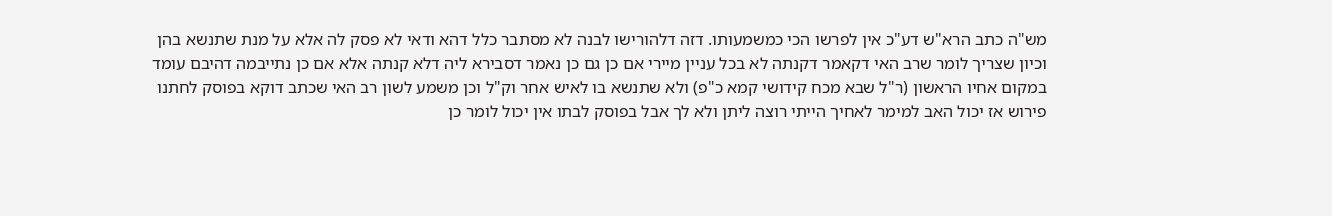מש"ה כתב הרא"ש דע"כ אין לפרשו הכי כמשמעותו. דזה דלהורישו לבנה לא מסתבר כלל דהא ודאי לא פסק לה אלא על מנת שתנשא בהן וכיון שצריך לומר שרב האי דקאמר דקנתה לא בכל עניין מיירי אם כן גם כן נאמר דסבירא ליה דלא קנתה אלא אם כן נתייבמה דהיבם עומד במקום אחיו הראשון (ר"ל שבא מכח קידושי קמא כ"פ) ולא שתנשא בו לאיש אחר וק"ל וכן משמע לשון רב האי שכתב דוקא בפוסק לחתנו פירוש אז יכול האב למימר לאחיך הייתי רוצה ליתן ולא לך אבל בפוסק לבתו אין יכול לומר כן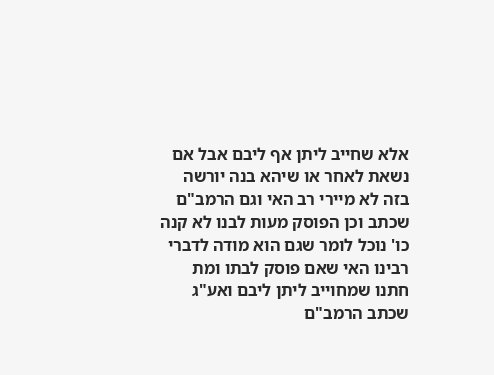אלא שחייב ליתן אף ליבם אבל אם נשאת לאחר או שיהא בנה יורשה בזה לא מיירי רב האי וגם הרמב"ם שכתב וכן הפוסק מעות לבנו לא קנה כו' נוכל לומר שגם הוא מודה לדברי רבינו האי שאם פוסק לבתו ומת חתנו שמחוייב ליתן ליבם ואע"ג שכתב הרמב"ם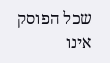שכל הפוסק אינו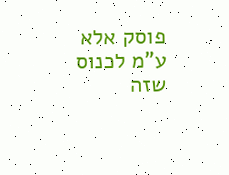פוסק אלא ע"מ לכנוס שזה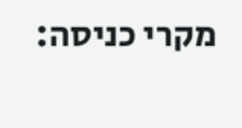מקרי כניסה: